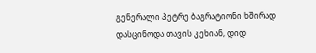გენერალი პეტრე ბაგრატიონი ხშირად დასცინოდა თავის კეხიან, დიდ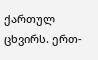ქართულ ცხვირს. ერთ-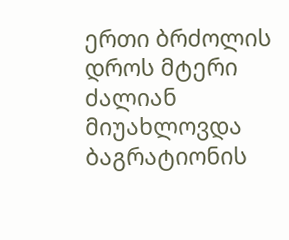ერთი ბრძოლის დროს მტერი ძალიან მიუახლოვდა ბაგრატიონის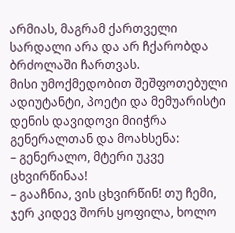არმიას, მაგრამ ქართველი სარდალი არა და არ ჩქარობდა ბრძოლაში ჩართვას.
მისი უმოქმედობით შეშფოთებული ადიუტანტი, პოეტი და მემუარისტი დენის დავიდოვი მიიჭრა გენერალთან და მოახსენა:
– გენერალო, მტერი უკვე ცხვირწინაა!
– გააჩნია, ვის ცხვირწინ! თუ ჩემი, ჯერ კიდევ შორს ყოფილა, ხოლო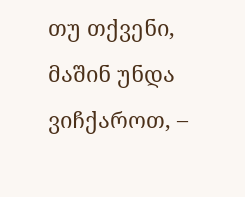თუ თქვენი, მაშინ უნდა ვიჩქაროთ, –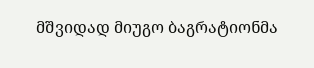მშვიდად მიუგო ბაგრატიონმა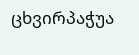ცხვირპაჭუა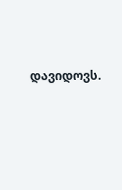დავიდოვს.